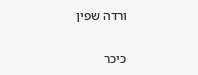ורדה שפין

כיכר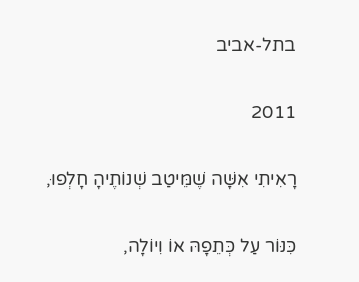בתל-אביב

2011

רָאִיתִי אִשָּׁה שֶׁמֵּיטַב שְׁנוֹתֶיהָ חָלְפוּ,

כִּנּוֹר עַל כְּתֵפָהּ אוֹ וִיוֹלָה,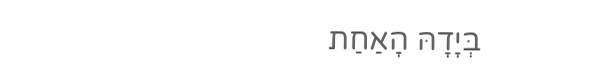בְּיָדָהּ הָאַחַת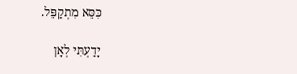כִּסֵּא מִתְקַפֵּל.

יָדַעְתִּי לְאָן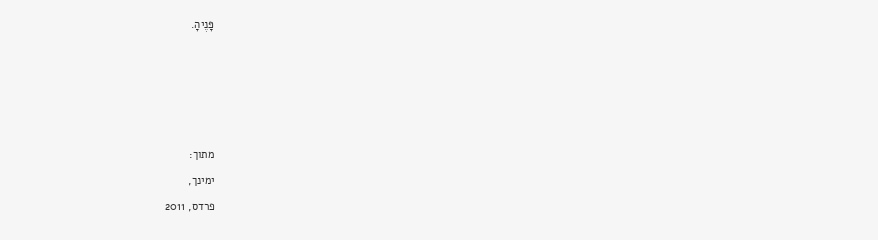פָּנֶיהָ.









מתוך:

ימינך,

פרדס, 2011